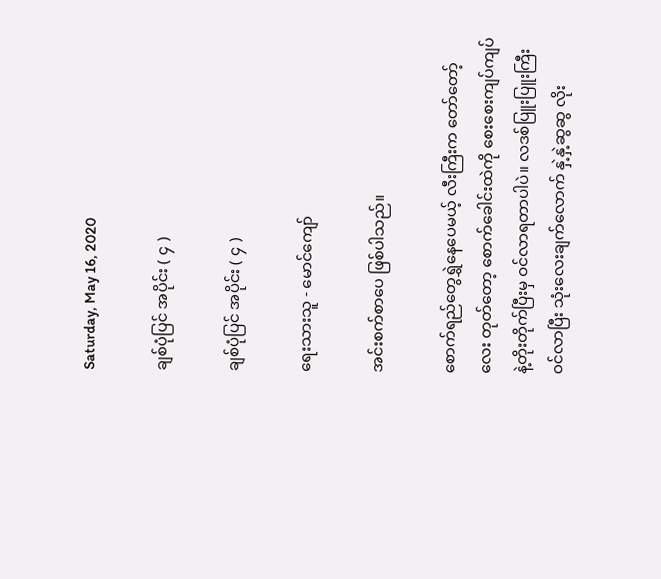Saturday, May 16, 2020

ချစ်ပုံပြင် အပိုင်း ( ၄ )

ချစ်ပုံပြင် အပိုင်း ( ၄ )

ရေးသားသူ - မောင်ကျော်

အင်းစက်စာပေ ဖြစ်ပါသည်။

စောက်ရည်တွေရွှဲနေပေမယ့် လီးကြီးက တော်တော့်လေး တုတ်တော့ စောက်ခေါင်းထဲကို စေးစေးကျပ်ကျပ်နဲ့တိုးတိုက်ပြီးမှ ဝင်လာရတာပါပဲ။ လဒစ်ပြူးပြူးကြီး ဝင်လာပြီး သုံးလေးချက်လောက် နှဲ့နှဲ့ဆွဆွ လိုး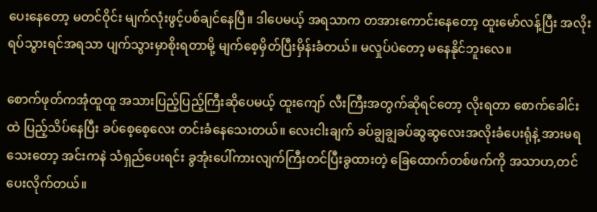ပေးနေတော့ မတင်ဝိုင်း မျက်လုံးဖွင့်ပစ်ချင်နေပြီ။ ဒါပေမယ့် အရသာက တအားကောင်းနေတော့ ထူးမော်လန့်ပြီး အလိုးရပ်သွားရင်အရသာ ပျက်သွားမှာစိုးရတာမို့ မျက်စေ့မှိတ်ပြီးမှိန်းခံတယ်။ မလှုပ်ပဲတော့ မနေနိုင်ဘူးလေ။

စောက်ဖုတ်ကအုံထူထူ အသားပြည့်ပြည့်ကြီးဆိုပေမယ့် ထူးကျော် လီးကြီးအတွက်ဆိုရင်တော့ လိုးရတာ စောက်ခေါင်းထဲ ပြည့်သိပ်နေပြီး ခပ်စေ့စေ့လေး တင်းခံနေသေးတယ်။ လေးငါးချက် ခပ်ချွချွခပ်ဆွဆွလေးအလိုးခံပေးရုံနဲ့ အားမရသေးတော့ အင်းကနဲ သံရှည်ပေးရင်း ခွအုံးပေါ်ကားလျက်ကြီးတင်ပြီးခွထားတဲ့ ခြေထောက်တစ်ဖက်ကို အသာဟ,တင်ပေးလိုက်တယ်။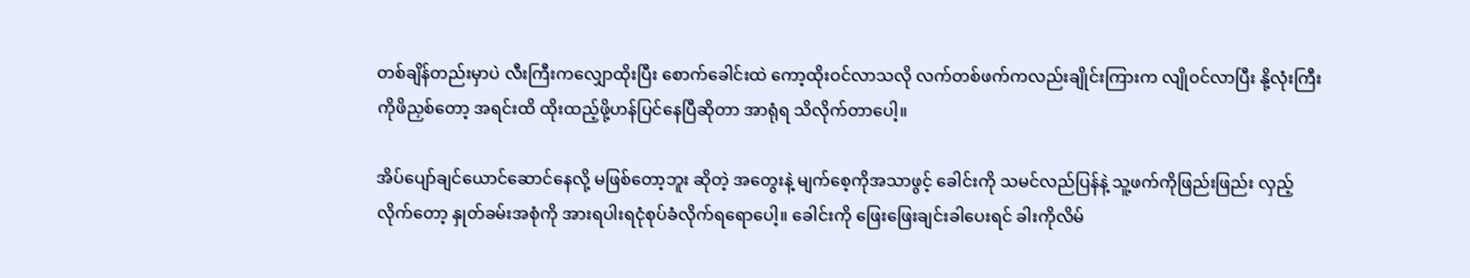တစ်ချိန်တည်းမှာပဲ လီးကြီးကလျှောထိုးပြီး စောက်ခေါင်းထဲ ကော့ထိုးဝင်လာသလို လက်တစ်ဖက်ကလည်းချိုင်းကြားက လျိုဝင်လာပြီး နို့လုံးကြီးကိုဖိညှစ်တော့ အရင်းထိ ထိုးထည့်ဖို့ဟန်ပြင်နေပြီဆိုတာ အာရုံရ သိလိုက်တာပေါ့။

အိပ်ပျော်ချင်ယောင်ဆောင်နေလို့ မဖြစ်တော့ဘူး ဆိုတဲ့ အတွေးနဲ့ မျက်စေ့ကိုအသာဖွင့် ခေါင်းကို သမင်လည်ပြန်နဲ့ သူ့ဖက်ကိုဖြည်းဖြည်း လှည့်လိုက်တော့ နှုတ်ခမ်းအစုံကို အားရပါးရငုံစုပ်ခံလိုက်ရရောပေါ့။ ခေါင်းကို ဖြေးဖြေးချင်းခါပေးရင် ခါးကိုလိမ်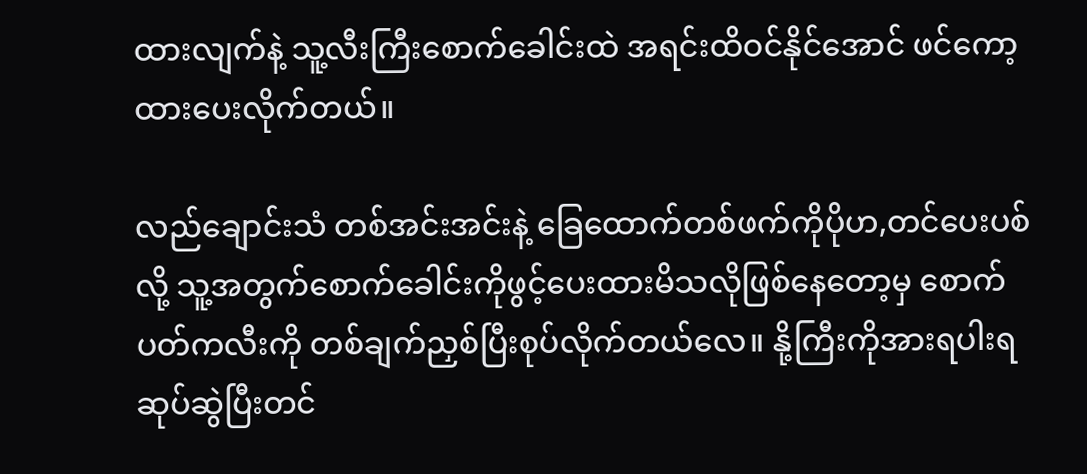ထားလျက်နဲ့ သူ့လီးကြီးစောက်ခေါင်းထဲ အရင်းထိဝင်နိုင်အောင် ဖင်ကော့ထားပေးလိုက်တယ်။

လည်ချောင်းသံ တစ်အင်းအင်းနဲ့ ခြေထောက်တစ်ဖက်ကိုပိုဟ,တင်ပေးပစ်လို့ သူ့အတွက်စောက်ခေါင်းကိုဖွင့်ပေးထားမိသလိုဖြစ်နေတော့မှ စောက်ပတ်ကလီးကို တစ်ချက်ညှစ်ပြီးစုပ်လိုက်တယ်လေ။ နို့ကြီးကိုအားရပါးရဆုပ်ဆွဲပြီးတင်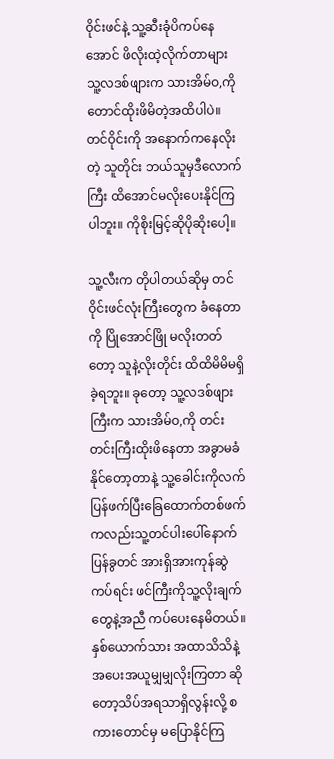ဝိုင်းဖင်နဲ့ သူ့ဆီးခုံပိကပ်နေအောင် ဖိလိုးထဲ့လိုက်တာများ သူ့လဒစ်ဖျားက သားအိမ်ဝ,ကိုတောင်ထိုးဖိမိတဲ့အထိပါပဲ။ တင်ဝိုင်းကို အနောက်ကနေလိုးတဲ့ သူတိုင်း ဘယ်သူမှဒီလောက်ကြီး ထိအောင်မလိုးပေးနိုင်ကြပါဘူး။ ကိုစိုးမြင့်ဆိုပိုဆိုးပေါ့။

သူ့လီးက တိုပါတယ်ဆိုမှ တင်ဝိုင်းဖင်လုံးကြီးတွေက ခံနေတာကို ပြိုအောင်ဖြို မလိုးတတ်တော့ သူနဲ့လိုးတိုင်း ထိထိမိမိမရှိခဲ့ရဘူး။ ခုတော့ သူ့လဒစ်ဖျားကြီးက သားအိမ်ဝ,ကို တင်းတင်းကြီးထိုးဖိနေတာ အခွာမခံနိုင်တော့တာနဲ့ သူ့ခေါင်းကိုလက်ပြန်ဖက်ပြီးခြေထောက်တစ်ဖက်ကလည်းသူ့တင်ပါးပေါ်နောက်ပြန်ခွတင် အားရှိအားကုန်ဆွဲကပ်ရင်း ဖင်ကြီးကိုသူ့လိုးချက်တွေနဲ့အညီ ကပ်ပေးနေမိတယ်။ နှစ်ယောက်သား အထာသိသိနဲ့ အပေးအယူမျှမျှလိုးကြတာ ဆိုတော့သိပ်အရသာရှိလွန်းလို့ စကားတောင်မှ မပြောနိုင်ကြ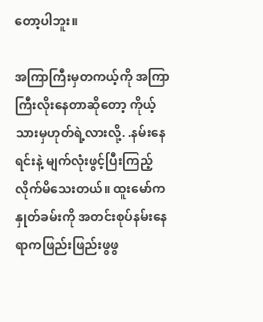တော့ပါဘူး။

အကြာကြီးမှတကယ့်ကို အကြာကြီးလိုးနေတာဆိုတော့ ကိုယ့်သားမှဟုတ်ရဲ့လားလို့. .နမ်းနေရင်းနဲ့ မျက်လုံးဖွင့်ပြီးကြည့်လိုက်မိသေးတယ်။ ထူးမော်ကနှုတ်ခမ်းကို အတင်းစုပ်နမ်းနေရာကဖြည်းဖြည်းဖွဖွ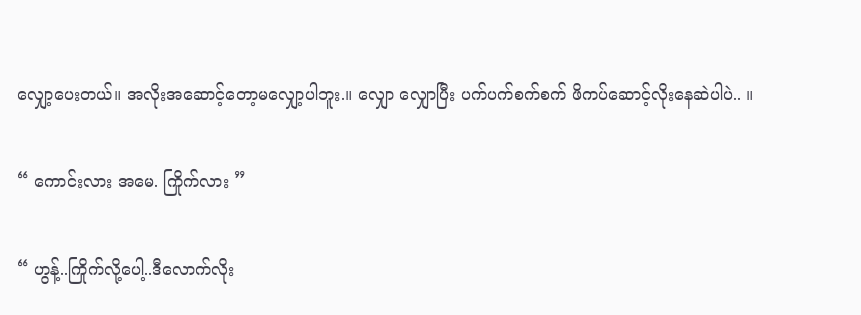လျှော့ပေးတယ်။ အလိုးအဆောင့်တော့မလျှော့ပါဘူး.။ လျှော လျှောပြီး ပက်ပက်စက်စက် ဖိကပ်ဆောင့်လိုးနေဆဲပါပဲ.. ။

“ ကောင်းလား အမေ. ကြိုက်လား ”

“ ဟွန့်..ကြိုက်လို့ပေါ့..ဒီလောက်လိုး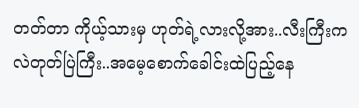တတ်တာ ကိုယ့်သားမှ ဟုတ်ရဲ့လားလို့အား..လီးကြီးကလဲတုတ်ပြဲကြီး..အမေ့စောက်ခေါင်းထဲပြည့်နေ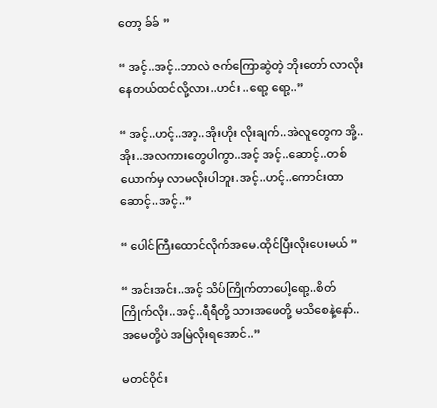တော့ ခ်ခ် ”

“ အင့်..အင့်..ဘာလဲ ဇက်ကြောဆွဲတဲ့ ဘိုးတော် လာလိုးနေတယ်ထင်လို့လား..ဟင်း ..ရော့ ရော့..”

“ အင့်..ဟင့်..အာ့..အိုးဟိုး လိုးချက်..အဲလူတွေက အို့..အိုး..အလကားတွေပါကွာ..အင့် အင့်..ဆောင့်..တစ်ယောက်မှ လာမလိုးပါဘူး.အင့်..ဟင့်..ကောင်းထာ ဆောင့်..အင့်..”

“ ပေါင်ကြီးထောင်လိုက်အမေ.ထိုင်ပြီးလိုးပေးမယ် ”

“ အင်းအင်း..အင့် သိပ်ကြိုက်တာပေါ့ရော့..စိတ်ကြိုက်လိုး..အင့်..ရီရီတို့ သားအဖေတို့ မသိစေနဲ့နော်..အမေတို့ပဲ အမြဲလိုးရအောင်..”

မတင်ဝိုင်း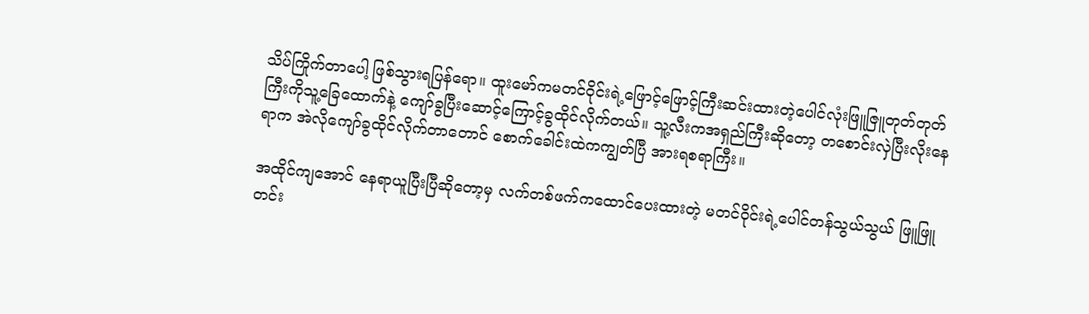သိပ်ကြိုက်တာပေါ့ ဖြစ်သွားရပြန်ရော။ ထူးမော်ကမတင်ဝိုင်းရဲ့ဖြောင့်ဖြောင့်ကြီးဆင်းထားတဲ့ပေါင်လုံးဖြူဇြူတုတ်တုတ်ကြီးကိုသူ့ခြေထောက်နဲ့ ကျော်ခွပြီးဆောင့်ကြောင့်ခွထိုင်လိုက်တယ်။ သူ့လီးကအရှည်ကြီးဆိုတော့ တစောင်းလှဲပြီးလိုးနေရာက အဲလိုကျော်ခွထိုင်လိုက်တာတောင် စောက်ခေါင်းထဲကကျွတ်ပြီ အားရစရာကြီး။

အထိုင်ကျအောင် နေရာယူပြီးပြီဆိုတော့မှ လက်တစ်ဖက်ကထောင်ပေးထားတဲ့ မတင်ဝိုင်းရဲ့ပေါင်တန်သွယ်သွယ် ဖြူဖြူတင်း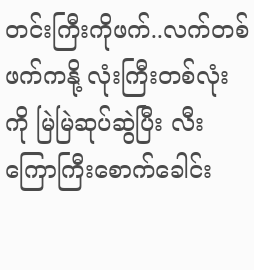တင်းကြီးကိုဖက်..လက်တစ်ဖက်ကနို့ လုံးကြီးတစ်လုံးကို မြဲမြဲဆုပ်ဆွဲပြီး လီးကြောကြီးစောက်ခေါင်း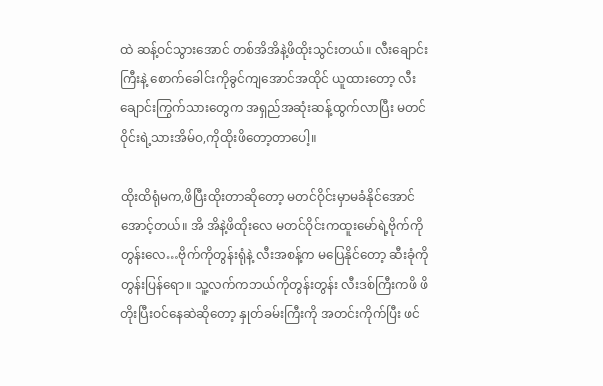ထဲ ဆန့်ဝင်သွားအောင် တစ်အိအိနဲ့ဖိထိုးသွင်းတယ်။ လီးချောင်းကြီးနဲ့ စောက်ခေါင်းကိုခွင်ကျအောင်အထိုင် ယူထားတော့ လီးချောင်းကြွက်သားတွေက အရှည်အဆုံးဆန့်ထွက်လာပြီး မတင်ဝိုင်းရဲ့သားအိမ်ဝ,ကိုထိုးဖိတော့တာပေါ့။

ထိုးထိရုံမက,ဖိပြီးထိုးတာဆိုတော့ မတင်ဝိုင်းမှာမခံနိုင်အောင်အောင့်တယ်။ အိ အိနဲ့ဖိထိုးလေ မတင်ဝိုင်းကထူးမော်ရဲ့ဗိုက်ကိုတွန်းလေ…ဗိုက်ကိုတွန်းရုံနဲ့ လီးအစန့်က မပြေနိုင်တော့ ဆီးခုံကို တွန်းပြန်ရော။ သူ့လက်ကဘယ်ကိုတွန်းတွန်း လီးဒစ်ကြီးကဖိ ဖိတိုးပြီးဝင်နေဆဲဆိုတော့ နှုတ်ခမ်းကြီးကို အတင်းကိုက်ပြီး ဖင်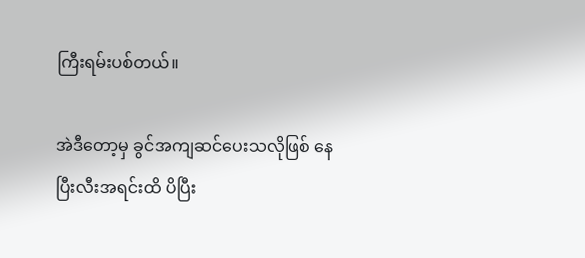ကြီးရမ်းပစ်တယ်။

အဲဒီတော့မှ ခွင်အကျဆင်ပေးသလိုဖြစ် နေပြီးလီးအရင်းထိ ပိပြီး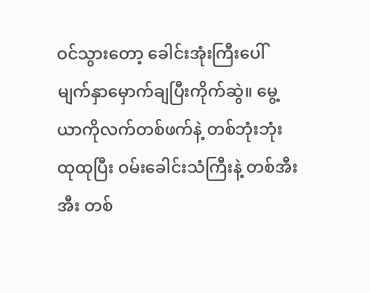ဝင်သွားတော့ ခေါင်းအုံးကြီးပေါ်မျက်နှာမှောက်ချပြီးကိုက်ဆွဲ။ မွေ့ယာကိုလက်တစ်ဖက်နဲ့ တစ်ဘုံးဘုံးထုထုပြီး ဝမ်းခေါင်းသံကြီးနဲ့ တစ်အီးအီး တစ်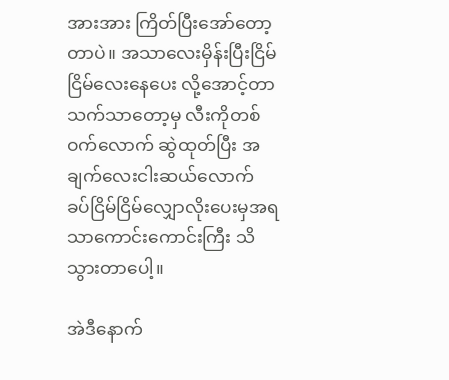အားအား ကြိတ်ပြီးအော်တော့တာပဲ။ အသာလေးမှိန်းပြီးငြိမ်ငြိမ်လေးနေပေး လို့အောင့်တာသက်သာတော့မှ လီးကိုတစ်ဝက်လောက် ဆွဲထုတ်ပြီး အချက်လေးငါးဆယ်လောက် ခပ်ငြိမ်ငြိမ်လျှောလိုးပေးမှအရသာကောင်းကောင်းကြီး သိသွားတာပေါ့။

အဲဒီနောက်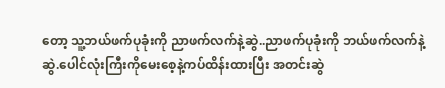တော့ သူ့ဘယ်ဖက်ပုခုံးကို ညာဖက်လက်နဲ့ဆွဲ..ညာဖက်ပုခုံးကို ဘယ်ဖက်လက်နဲ့ဆွဲ.ပေါင်လုံးကြီးကိုမေးစေ့နဲ့ကပ်ထိန်းထားပြီး အတင်းဆွဲ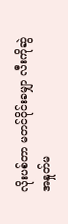လိုးပစ်တာ မတင်ဝိုင်းခမျှာ လီးကိုဆွဲအနှုတ်မ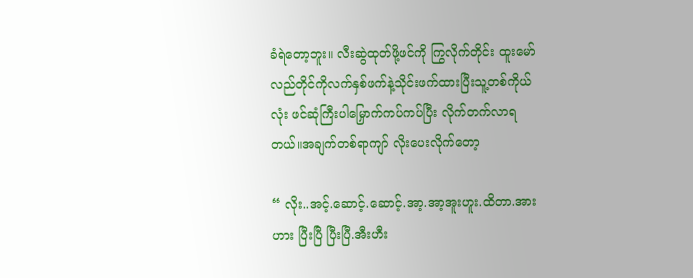ခံရဲတော့ဘူး။ လီးဆွဲထုတ်ဖို့ဖင်ကို ကြွလိုက်တိုင်း ထူးမော်လည်တိုင်ကိုလက်နှစ်ဖက်နဲ့သိုင်းဖက်ထားပြီးသူ့တစ်ကိုယ်လုံး ဖင်ဆုံကြီးပါမြှောက်ကပ်ကပ်ပြီး လိုက်တက်လာရတယ်။အချက်တစ်ရာကျာ် လိုးပေးလိုက်တော့

“ လိုး..အင့်.ဆောင့်.ဆောင့်.အာ့.အာ့အူးဟူး.ထိတာ.အားဟား ပြီးပြီ ပြီးပြီ.အီးဟီး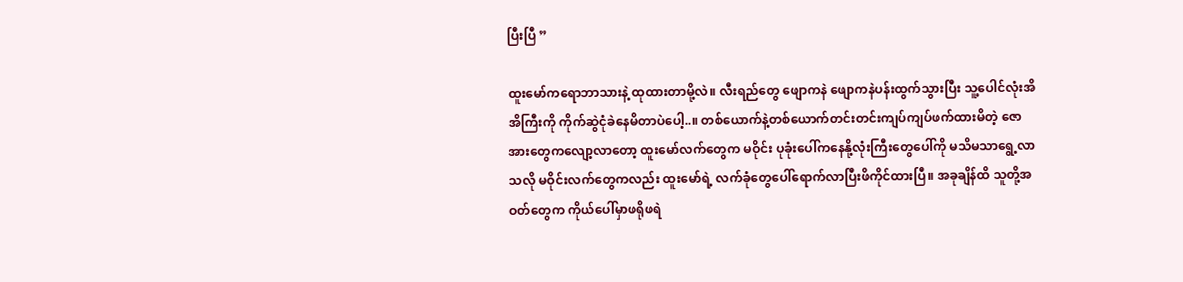ပြီးပြီ ”

ထူးမော်ကရောဘာသားနဲ့ ထုထားတာမို့လဲ။ လီးရည်တွေ ဖျောကနဲ ဖျောကနဲပန်းထွက်သွားပြီး သူ့ပေါင်လုံးအိအိကြီးကို ကိုက်ဆွဲငုံခဲနေမိတာပဲပေါ့..။ တစ်ယောက်နဲ့တစ်ယောက်တင်းတင်းကျပ်ကျပ်ဖက်ထားမိတဲ့ ဇောအားတွေကလျော့လာတော့ ထူးမော်လက်တွေက မဝိုင်း ပုခုံးပေါ်ကနေနို့လုံးကြီးတွေပေါ်ကို မသိမသာရွေ့လာသလို မဝိုင်းလက်တွေကလည်း ထူးမော်ရဲ့ လက်ခုံတွေပေါ်ရောက်လာပြီးဖိကိုင်ထားပြီ။ အခုချိန်ထိ သူတို့အဝတ်တွေက ကိုယ်ပေါ်မှာဖရိုဖရဲ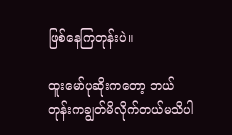ဖြစ်နေကြတုန်းပဲ။

ထူးမော်ပုဆိုးကတော့ ဘယ်တုန်းကချွတ်မိလိုက်တယ်မသိပါ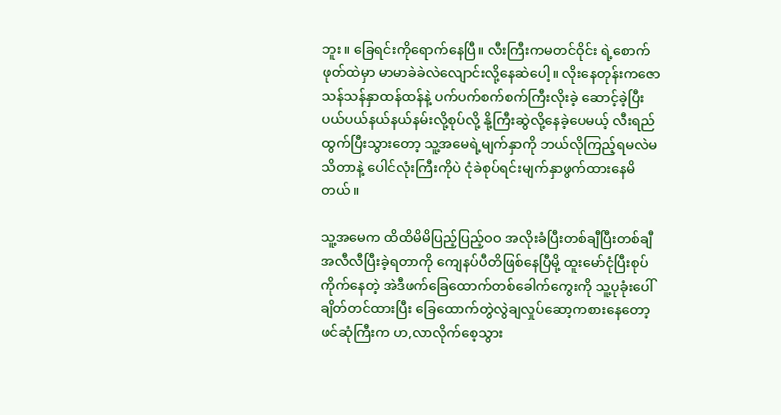ဘူး။ ခြေရင်းကိုရောက်နေပြီ။ လီးကြီးကမတင်ဝိုင်း ရဲ့စောက်ဖုတ်ထဲမှာ မာမာခဲခဲလဲလျောင်းလို့နေဆဲပေါ့။ လိုးနေတုန်းကဇောသန်သန်နှာထန်ထန်နဲ့ ပက်ပက်စက်စက်ကြီးလိုးခဲ့ ဆောင့်ခဲ့ပြီး ပယ်ပယ်နယ်နယ်နမ်းလို့စုပ်လို့ နို့ကြီးဆွဲလို့နေခဲ့ပေမယ့် လီးရည်ထွက်ပြီးသွားတော့ သူ့အမေရဲ့မျက်နှာကို ဘယ်လိုကြည့်ရမလဲမသိတာနဲ့ ပေါင်လုံးကြီးကိုပဲ ငုံခဲစုပ်ရင်းမျက်နှာဖွက်ထားနေမိတယ်။

သူ့အမေက ထိထိမိမိပြည့်ပြည့်ဝဝ အလိုးခံပြီးတစ်ချီပြီးတစ်ချီ အလီလီပြီးခဲ့ရတာကို ကျေနပ်ပီတိဖြစ်နေပြီမို့ ထူးမော်ငုံပြီးစုပ်ကိုက်နေတဲ့ အဲဒီဖက်ခြေထောက်တစ်ခေါက်ကွေးကို သူ့ပုခုံးပေါ်ချိတ်တင်ထားပြီး ခြေထောက်တွဲလွဲချလှုပ်ဆော့ကစားနေတော့ ဖင်ဆုံကြီးက ဟ,လာလိုက်စေ့သွား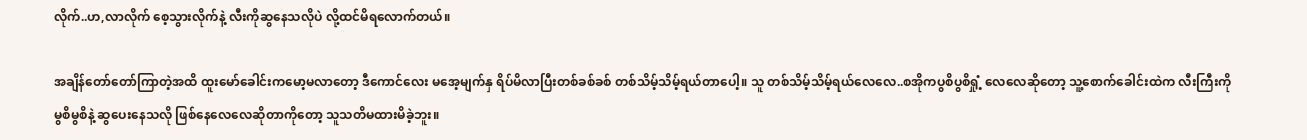လိုက်..ဟ,လာလိုက် စေ့သွားလိုက်နဲ့ လီးကိုဆွနေသလိုပဲ လို့ထင်မိရလောက်တယ်။

အချိန်တော်တော်ကြာတဲ့အထိ ထူးမော်ခေါင်းကမော့မလာတော့ ဒီကောင်လေး မအေ့မျက်နှ ရိပ်မိလာပြီးတစ်ခစ်ခစ် တစ်သိမ့်သိမ့်ရယ်တာပေါ့။ သူ တစ်သိမ့်သိမ့်ရယ်လေလေ..စအိုကပွစိပွစိရှုံ့ လေလေဆိုတော့ သူ့စောက်ခေါင်းထဲက လီးကြီးကို မွစိမွစိနဲ့ ဆွပေးနေသလို ဖြစ်နေလေလေဆိုတာကိုတော့ သူသတိမထားမိခဲ့ဘူး။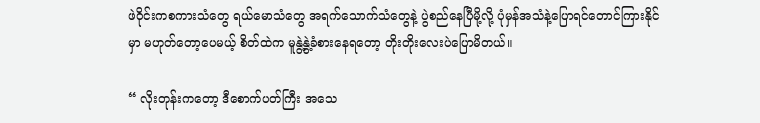ဖဲဝိုင်းကစကားသံတွေ ရယ်မောသံတွေ အရက်သောက်သံတွေနဲ့ ပွဲစည်နေပြီမို့လို့ ပုံမှန်အသံနဲ့ပြောရင်တောင်ကြားနိုင်မှာ မဟုတ်တော့ပေမယ့် စိတ်ထဲက မူနွဲ့နွဲ့ခံစားနေရတော့ တိုးတိုးလေးပဲပြောမိတယ်။

“ လိုးတုန်းကတော့ ဒီစောက်ပတ်ကြီး အသေ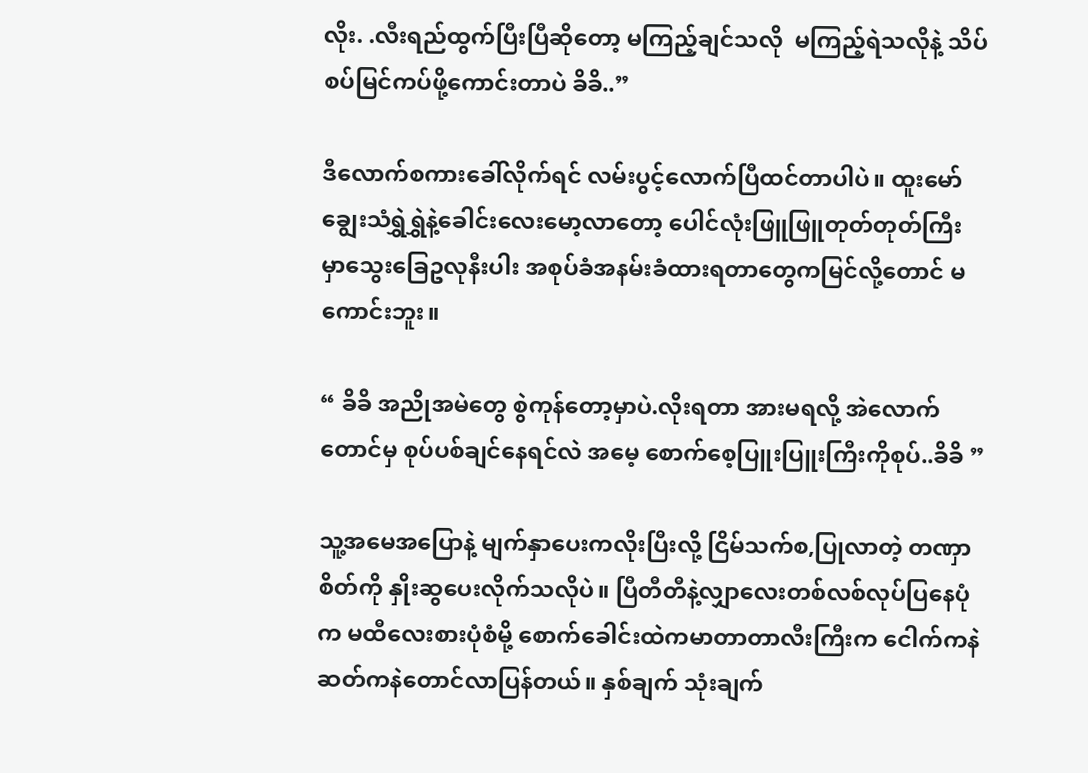လိုး. .လီးရည်ထွက်ပြီးပြီဆိုတော့ မကြည့်ချင်သလို  မကြည့်ရဲသလိုနဲ့ သိပ်စပ်မြင်ကပ်ဖို့ကောင်းတာပဲ ခိခိ..”

ဒီလောက်စကားခေါ်လိုက်ရင် လမ်းပွင့်လောက်ပြီထင်တာပါပဲ။ ထူးမော် ချွေးသံရွှဲရွှဲနဲ့ခေါင်းလေးမော့လာတော့ ပေါင်လုံးဖြူဖြူတုတ်တုတ်ကြီးမှာသွေးခြေဥလုနီးပါး အစုပ်ခံအနမ်းခံထားရတာတွေကမြင်လို့တောင် မကောင်းဘူး။

“ ခိခိ အညိုအမဲတွေ စွဲကုန်တော့မှာပဲ.လိုးရတာ အားမရလို့ အဲလောက်တောင်မှ စုပ်ပစ်ချင်နေရင်လဲ အမေ့ စောက်စေ့ပြူးပြူးကြီးကိုစုပ်..ခိခိ ”

သူ့အမေအပြောနဲ့ မျက်နှာပေးကလိုးပြီးလို့ ငြိမ်သက်စ,ပြုလာတဲ့ တဏှာစိတ်ကို နှိုးဆွပေးလိုက်သလိုပဲ။ ပြီတီတီနဲ့လျှာလေးတစ်လစ်လုပ်ပြနေပုံက မထီလေးစားပုံစံမို့ စောက်ခေါင်းထဲကမာတာတာလီးကြီးက ငေါက်ကနဲ ဆတ်ကနဲတောင်လာပြန်တယ်။ နှစ်ချက် သုံးချက်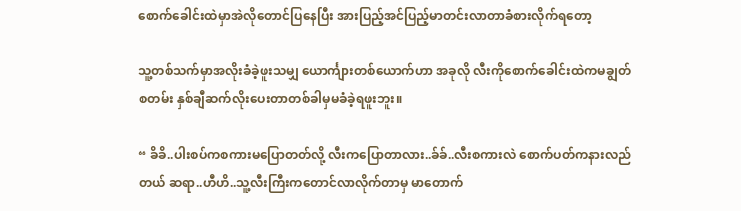စောက်ခေါင်းထဲမှာအဲလိုတောင်ပြနေပြီး အားပြည့်အင်ပြည့်မာတင်းလာတာခံစားလိုက်ရတော့

သူ့တစ်သက်မှာအလိုးခံခဲ့ဖူးသမျှ ယောင်္ကျားတစ်ယောက်ဟာ အခုလို လီးကိုစောက်ခေါင်းထဲကမချွတ်စတမ်း နှစ်ချီဆက်လိုးပေးတာတစ်ခါမှမခံခဲ့ရဖူးဘူး။

“ ခိခိ..ပါးစပ်ကစကားမပြောတတ်လို့ လီးကပြောတာလား..ခ်ခ်..လီးစကားလဲ စောက်ပတ်ကနားလည်တယ် ဆရာ..ဟီဟိ..သူ့လီးကြီးကတောင်လာလိုက်တာမှ မာတောက်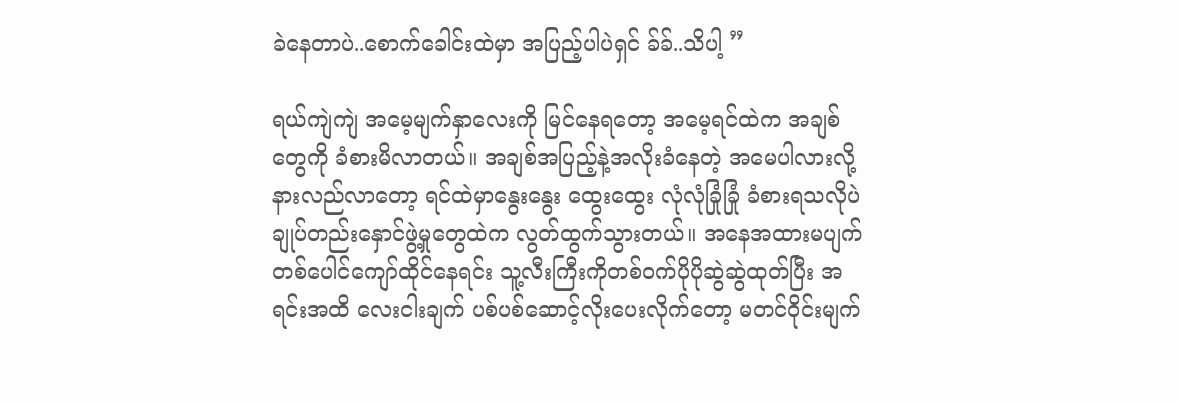ခဲနေတာပဲ..စောက်ခေါင်းထဲမှာ အပြည့်ပါပဲရှင် ခ်ခ်..သိပါ့ ”

ရယ်ကျဲကျဲ အမေ့မျက်နှာလေးကို မြင်နေရတော့ အမေ့ရင်ထဲက အချစ်တွေကို ခံစားမိလာတယ်။ အချစ်အပြည့်နဲ့အလိုးခံနေတဲ့ အမေပါလားလို့ နားလည်လာတော့ ရင်ထဲမှာနွေးနွေး ထွေးထွေး လုံလုံခြုံခြုံ ခံစားရသလိုပဲ ချုပ်တည်းနှောင်ဖွဲ့မှုတွေထဲက လွတ်ထွက်သွားတယ်။ အနေအထားမပျက်တစ်ပေါင်ကျော်ထိုင်နေရင်း သူ့လီးကြီးကိုတစ်ဝက်ပိုပိုဆွဲဆွဲထုတ်ပြီး အရင်းအထိ လေးငါးချက် ပစ်ပစ်ဆောင့်လိုးပေးလိုက်တော့ မတင်ဝိုင်းမျက်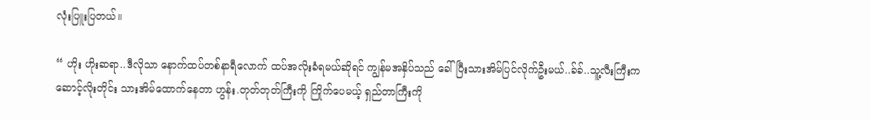လုံးပြူးပြတယ်။

“ ဟိုး ဟိုးဆရာ..ဒီလိုသာ နောက်ထပ်တစ်နာရီလောက် ထပ်အလိုးခံရမယ်ဆိုရင် ကျွန်မအနှိပ်သည် ခေါ်ပြီးသားအိမ်ပြင်လိုက်ဦးမယ်..ခ်ခ်..သူ့လီးကြီးက ဆောင့်လိုးတိုင်း သားအိမ်ထောက်နေတာ ဟွန်း.တုတ်တုတ်ကြီးကို ကြိုက်ပေမယ့် ရှည်တာကြီးကို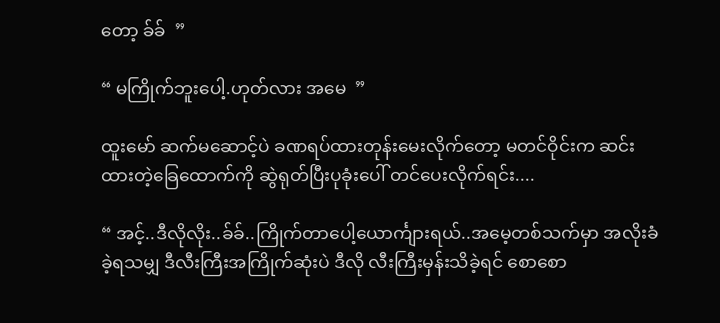တော့ ခ်ခ်  ”

“ မကြိုက်ဘူးပေါ့.ဟုတ်လား အမေ  ”

ထူးမော် ဆက်မဆောင့်ပဲ ခဏရပ်ထားတုန်းမေးလိုက်တော့ မတင်ဝိုင်းက ဆင်းထားတဲ့ခြေထောက်ကို ဆွဲရုတ်ပြီးပုခုံးပေါ် တင်ပေးလိုက်ရင်း....

“ အင့်..ဒီလိုလိုး..ခ်ခ်..ကြိုက်တာပေါ့ယောင်္ကျားရယ်..အမေ့တစ်သက်မှာ အလိုးခံခဲ့ရသမျှ ဒီလီးကြီးအကြိုက်ဆုံးပဲ ဒီလို လီးကြီးမှန်းသိခဲ့ရင် စောစော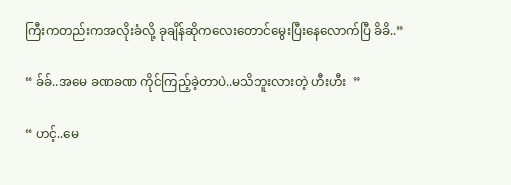ကြီးကတည်းကအလိုးခံလို့ ခုချိန်ဆိုကလေးတောင်မွေးပြီးနေလောက်ပြီ ခိခိ..”

“ ခ်ခ်..အမေ ခဏခဏ ကိုင်ကြည့်ခဲ့တာပဲ..မသိဘူးလားတဲ့ ဟီးဟီး  ”

“ ဟင့်..မေ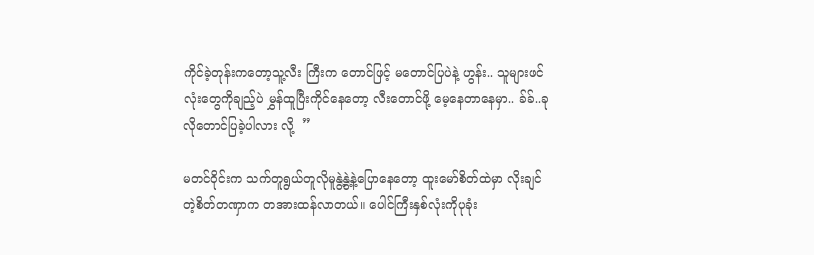ကိုင်ခဲ့တုန်းကတော့သူ့လီး ကြီးက တောင်ဖြင့် မတောင်ပြပဲနဲ့ ဟွန်း.. သူများဖင်လုံးတွေကိုချည့်ပဲ မွှန်ထူပြီးကိုင်နေတော့ လီးတောင်ဖို့ မေ့နေတာနေမှာ.. ခ်ခ်..ခုလိုတောင်ပြခဲ့ပါလား လို့  ”

မတင်ဝိုင်းက သက်တူရွယ်တူလိုမူနွဲ့နွဲ့နဲ့ပြောနေတော့ ထူးမော်စိတ်ထဲမှာ လိုးချင်တဲ့စိတ်တဏှာက တအားထန်လာတယ်။ ပေါင်ကြီးနှစ်လုံးကိုပုခုံး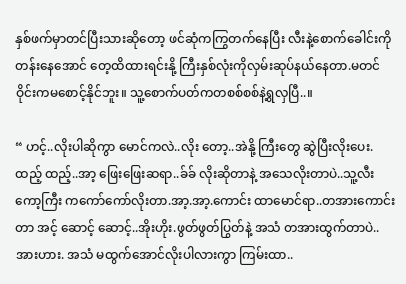နှစ်ဖက်မှာတင်ပြီးသားဆိုတော့ ဖင်ဆုံကကြွတက်နေပြီး လီးနဲ့စောက်ခေါင်းကိုတန်းနေအောင် တေ့ထိထားရင်းနို့ ကြီးနှစ်လုံးကိုလှမ်းဆုပ်နယ်နေတာ.မတင်ဝိုင်းကမစောင့်နိုင်ဘူး။ သူ့စောက်ပတ်ကတစစ်စစ်နဲ့ရွလှပြီ..။

“ ဟင့်..လိုးပါဆိုကွာ မောင်ကလဲ..လိုး တော့..အဲနို့ ကြီးတွေ ဆွဲပြီးလိုးပေး.ထည့် ထည့်..အာ့ ဖြေးဖြေးဆရာ..ခ်ခ် လိုးဆိုတာနဲ့ အသေလိုးတာပဲ..သူ့လီးကော့ကြီး ကကော်ကော်လိုးတာ.အာ့.အာ့.ကောင်း ထာမောင်ရာ..တအားကောင်းတာ အင့် ဆောင့် ဆောင့်..အိုးဟိုး.ဖွတ်ဖွတ်ပြွတ်နဲ့ အသံ တအားထွက်တာပဲ..အားဟား. အသံ မထွက်အောင်လိုးပါလားကွာ ကြမ်းထာ..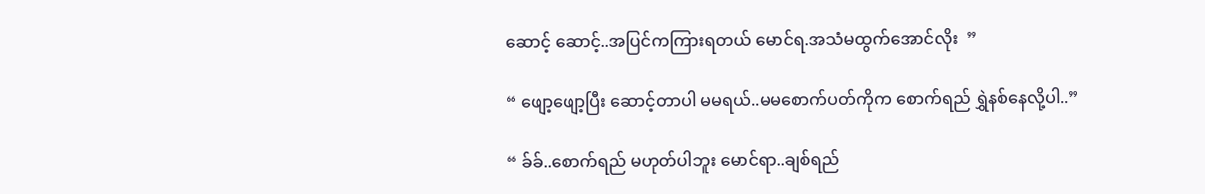ဆောင့် ဆောင့်..အပြင်ကကြားရတယ် မောင်ရ.အသံမထွက်အောင်လိုး  ”

“ ဖျော့ဖျော့ပြီး ဆောင့်တာပါ မမရယ်..မမစောက်ပတ်ကိုက စောက်ရည် ရွှဲနစ်နေလို့ပါ..”

“ ခ်ခ်..စောက်ရည် မဟုတ်ပါဘူး မောင်ရာ..ချစ်ရည်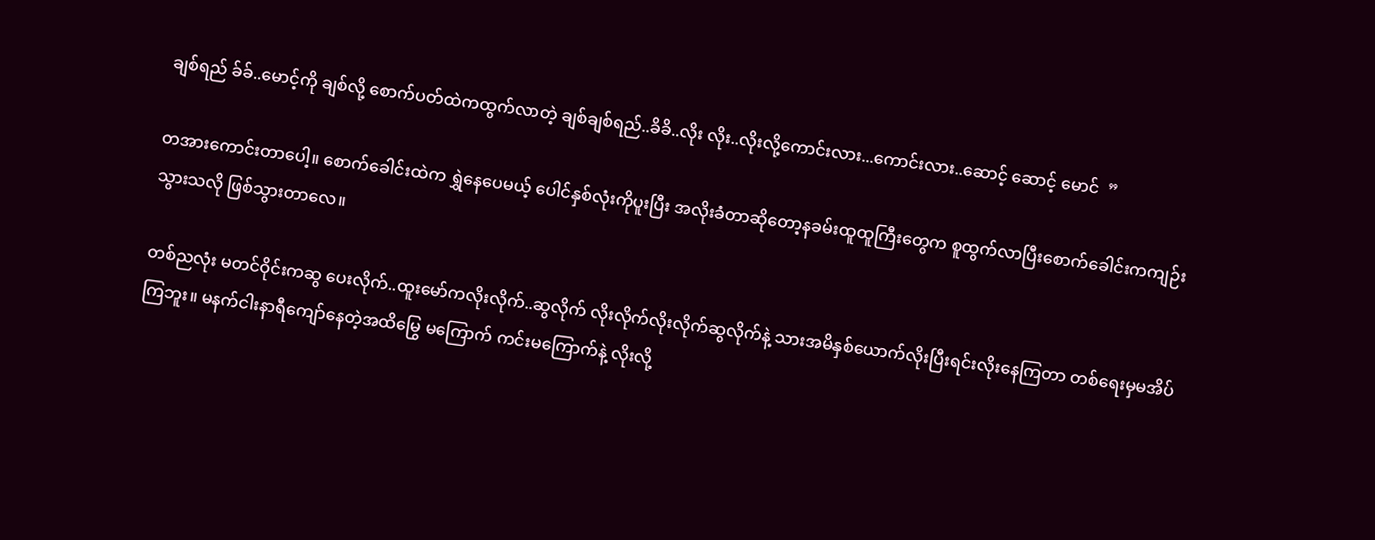ချစ်ရည် ခ်ခ်..မောင့်ကို ချစ်လို့ စောက်ပတ်ထဲကထွက်လာတဲ့ ချစ်ချစ်ရည်..ခိခိ..လိုး လိုး..လိုးလို့ကောင်းလား...ကောင်းလား..ဆောင့် ဆောင့် မောင်  ”

တအားကောင်းတာပေါ့။ စောက်ခေါင်းထဲက ရွှဲနေပေမယ့် ပေါင်နှစ်လုံးကိုပူးပြီး အလိုးခံတာဆိုတော့နခမ်းထူထူကြီးတွေက စူထွက်လာပြီးစောက်ခေါင်းကကျဉ်းသွားသလို ဖြစ်သွားတာလေ။

တစ်ညလုံး မတင်ဝိုင်းကဆွ‌ ပေးလိုက်..ထူးမော်ကလိုးလိုက်..ဆွလိုက် လိုးလိုက်လိုးလိုက်ဆွလိုက်နဲ့ သားအမိနှစ်ယောက်လိုးပြီးရင်းလိုးနေကြတာ တစ်ရေးမှမအိပ်ကြဘူး။ မနက်ငါးနာရီကျော်နေတဲ့အထိမြွေ မကြောက် ကင်းမကြောက်နဲ့ လိုးလို့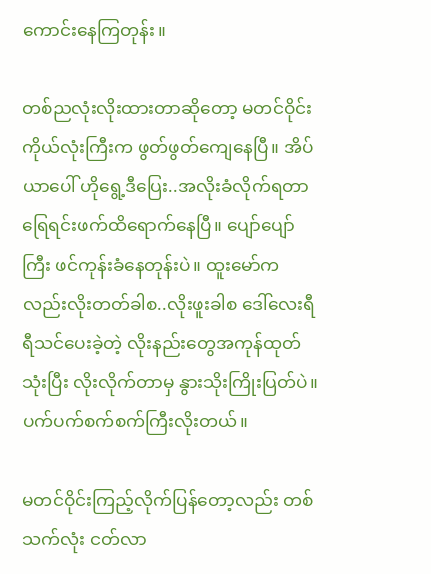ကောင်းနေကြတုန်း။

တစ်ညလုံးလိုးထားတာဆိုတော့ မတင်ဝိုင်းကိုယ်လုံးကြီးက ဖွတ်ဖွတ်ကျေနေပြီ။ အိပ်ယာပေါ် ဟိုရွေ့ဒီပြေး..အလိုးခံလိုက်ရတာ ရြေရင်းဖက်ထိရောက်နေပြီ။ ပျော်ပျော်ကြီး ဖင်ကုန်းခံနေတုန်းပဲ။ ထူးမော်ကလည်းလိုးတတ်ခါစ..လိုးဖူးခါစ ဒေါ်လေးရီရီသင်ပေးခဲ့တဲ့ လိုးနည်းတွေအကုန်ထုတ်သုံးပြီး လိုးလိုက်တာမှ နွားသိုးကြိုးပြတ်ပဲ။ ပက်ပက်စက်စက်ကြီးလိုးတယ်။

မတင်ဝိုင်းကြည့်လိုက်ပြန်တော့လည်း တစ်သက်လုံး ငတ်လာ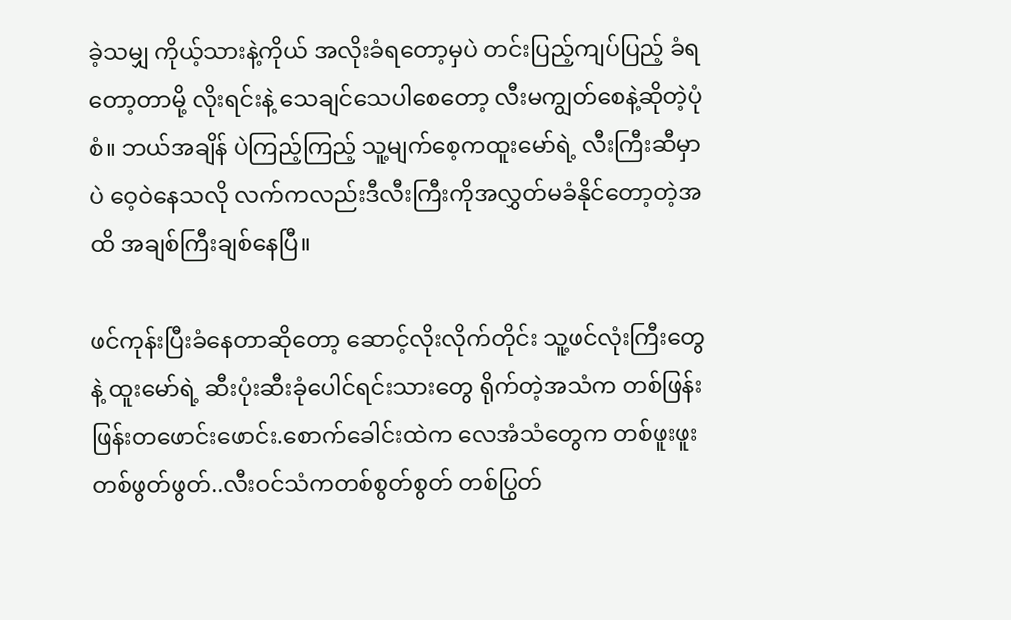ခဲ့သမျှ ကိုယ့်သားနဲ့ကိုယ် အလိုးခံရတော့မှပဲ တင်းပြည့်ကျပ်ပြည့် ခံရတော့တာမို့ လိုးရင်းနဲ့ သေချင်သေပါစေတော့ လီးမကျွတ်စေနဲ့ဆိုတဲ့ပုံစံ။ ဘယ်အချိန် ပဲကြည့်ကြည့် သူ့မျက်စေ့ကထူးမော်ရဲ့ လီးကြီးဆီမှာပဲ ဝေ့ဝဲနေသလို လက်ကလည်းဒီလီးကြီးကိုအလွှတ်မခံနိုင်တော့တဲ့အထိ အချစ်ကြီးချစ်နေပြီ။

ဖင်ကုန်းပြီးခံနေတာဆိုတော့ ဆောင့်လိုးလိုက်တိုင်း သူ့ဖင်လုံးကြီးတွေနဲ့ ထူးမော်ရဲ့ ဆီးပုံးဆီးခုံပေါင်ရင်းသားတွေ ရိုက်တဲ့အသံက တစ်ဖြန်းဖြန်းတဖောင်းဖောင်း.စောက်ခေါင်းထဲက လေအံသံတွေက တစ်ဖူးဖူး တစ်ဖွတ်ဖွတ်..လီးဝင်သံကတစ်စွတ်စွတ် တစ်ပြွတ်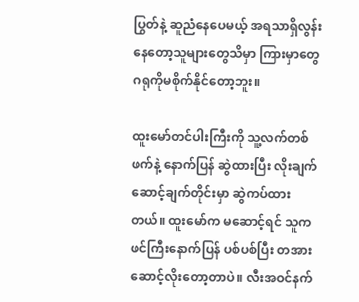ပြွတ်နဲ့ ဆူညံနေပေမယ့် အရသာရှိလွန်းနေတော့သူများတွေသိမှာ ကြားမှာတွေ ဂရုကိုမစိုက်နိုင်တော့ဘူး။

ထူးမော်တင်ပါးကြီးကို သူ့လက်တစ်ဖက်နဲ့ နောက်ပြန် ဆွဲထားပြီး လိုးချက်ဆောင့်ချက်တိုင်းမှာ ဆွဲကပ်ထားတယ်။ ထူးမော်က မဆောင့်ရင် သူကဖင်ကြီးနောက်ပြန် ပစ်ပစ်ပြီး တအားဆောင့်လိုးတော့တာပဲ။ လီးအဝင်နက်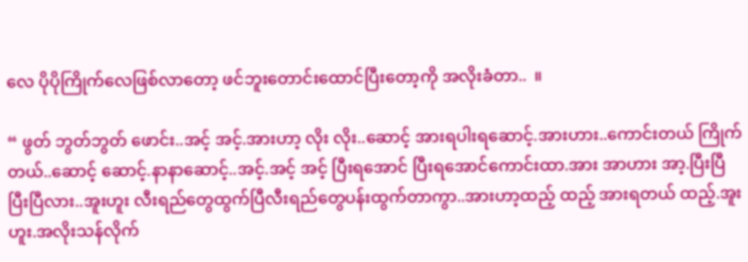လေ ပိုပိုကြိုက်လေဖြစ်လာတော့ ဖင်ဘူးတောင်းထောင်ပြီးတော့ကို အလိုးခံတာ..  ။

“ ဖွတ် ဘွတ်ဘွတ် ဖောင်း..အင့် အင့်.အားဟာ့ လိုး လိုး..ဆောင့် အားရပါးရဆောင့်.အားဟား..ကောင်းတယ် ကြိုက်တယ်..ဆောင့် ဆောင့်.နာနာဆောင့်..အင့်.အင့် အင့် ပြီးရအောင် ပြီးရအောင်ကောင်းထာ.အား အာဟား အာ့.ပြီးပြီပြီးပြီလား..အူးဟူး လီးရည်တွေထွက်ပြီလီးရည်တွေပန်းထွက်တာကွာ..အားဟာ့ထည့် ထည့် အားရတယ် ထည့်.အူးဟူး.အလိုးသန်လိုက်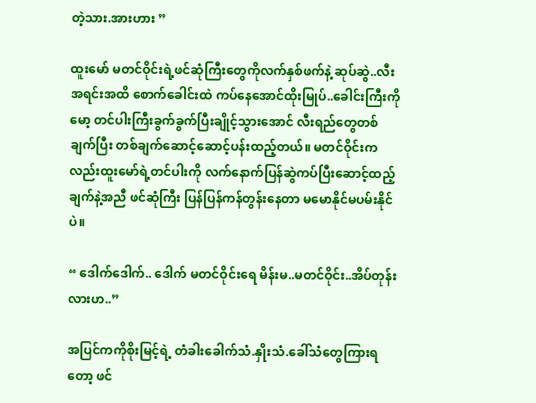တဲ့သား.အားဟား ”

ထူးမော် မတင်ဝိုင်းရဲ့ဖင်ဆုံကြီးတွေကိုလက်နှစ်ဖက်နဲ့ ဆုပ်ဆွဲ..လီးအရင်းအထိ စောက်ခေါင်းထဲ ကပ်နေအောင်ထိုးမြုပ်..ခေါင်းကြီးကိုမော့ တင်ပါးကြီးခွက်ခွက်ပြီးချိုင့်သွားအောင် လီးရည်တွေတစ်ချက်ပြီး တစ်ချက်ဆောင့်ဆောင့်ပန်းထည့်တယ်။ မတင်ဝိုင်းကလည်းထူးမော်ရဲ့တင်ပါးကို လက်နောက်ပြန်ဆွဲကပ်ပြီးဆောင့်ထည့်ချက်နဲ့အညီ ဖင်ဆုံကြီး ပြန်ပြန်ကန်တွန်းနေတာ မမောနိုင်မပမ်းနိုင်ပဲ။

“ ဒေါက်ဒေါက်.. ဒေါက် မတင်ဝိုင်းရေ မိန်းမ..မတင်ဝိုင်း..အိပ်တုန်းလားဟ..”

အပြင်ကကိုစိုးမြင့်ရဲ့ တံခါးခေါက်သံ.နှိုးသံ.ခေါ်သံတွေကြားရတော့ ဖင်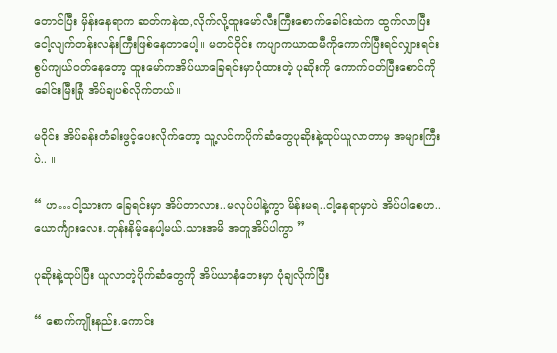တောင်ပြီး မှိန်းနေရာက ဆတ်ကနဲထ,လိုက်လို့ထူးမော်လီးကြီးစောက်ခေါင်းထဲက ထွက်လာပြီး ငေါ့လျက်တန်းလန်းကြီးဖြစ်နေတာပေါ့။ မတင်ဝိုင်း ကပျာကယာထမီကိုကောက်ပြီးရင်လျှားရင်း စွပ်ကျယ်ဝတ်နေတော့ ထူးမော်ကအိပ်ယာခြေရင်းမှာပုံထားတဲ့ ပုဆိုးကို ကောက်ဝတ်ပြီးစောင်ကို ခေါင်းမြီးခြုံ အိပ်ချပစ်လိုက်တယ်။

မဝိုင်း အိပ်ခန်းတံခါးဖွင့်ပေးလိုက်တော့ သူ့လင်ကပိုက်ဆံတွေပုဆိုးနဲ့ထုပ်ယူလာတာမှ အများကြီးပဲ.. ။

“ ဟ…ငါ့သားက ခြေရင်းမှာ အိပ်တာလား..မလုပ်ပါနဲ့ကွာ မိန်းမရ..ငါ့နေရာမှာပဲ အိပ်ပါစေဟ..ယောင်္ကျားလေး.ဘုန်းနိမ့်နေပါ့မယ်.သားအမိ အတူအိပ်ပါကွာ ”

ပုဆိုးနဲ့ထုပ်ပြီး ယူလာတဲ့ပိုက်ဆံတွေကို အိပ်ယာနံဘေးမှာ ပုံချလိုက်ပြီး

“ စောက်ကျိုးနည်း.ကောင်း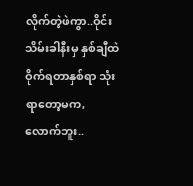လိုက်တဲ့ဖဲကွာ..ဝိုင်းသိမ်းခါနီးမှ နှစ်ချီထဲ ဝိုက်ရတာနှစ်ရာ သုံးရာတော့မက,လောက်ဘူး..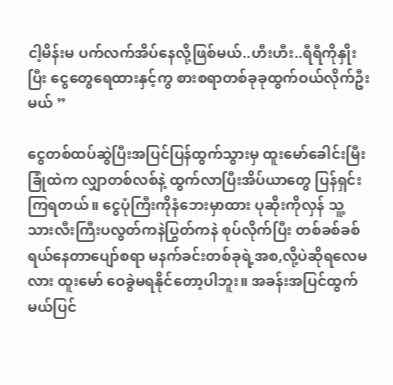ငါ့မိန်းမ ပက်လက်အိပ်နေလို့ဖြစ်မယ်..ဟီးဟီး..ရီရီကိုနှိုးပြီး ငွေတွေရေထားနှင့်ကွ စားစရာတစ်ခုခုထွက်ဝယ်လိုက်ဦးမယ် ”

ငွေတစ်ထပ်ဆွဲပြီးအပြင်ပြန်ထွက်သွားမှ ထူးမော်ခေါင်းမြီးခြုံထဲက လျှာတစ်လစ်နဲ့ ထွက်လာပြီးအိပ်ယာတွေ ပြန်ရှင်းကြရတယ်။ ငွေပုံကြီးကိုနံဘေးမှာထား ပုဆိုးကိုလှန် သူ့သားလီးကြီးပလွတ်ကနဲပြွတ်ကနဲ စုပ်လိုက်ပြီး တစ်ခစ်ခစ် ရယ်နေတာပျော်စရာ မနက်ခင်းတစ်ခုရဲ့အစ,လို့ပဲဆိုရလေမလား ထူးမော် ဝေခွဲမရနိုင်တော့ပါဘူး။ အခန်းအပြင်ထွက်မယ်ပြင်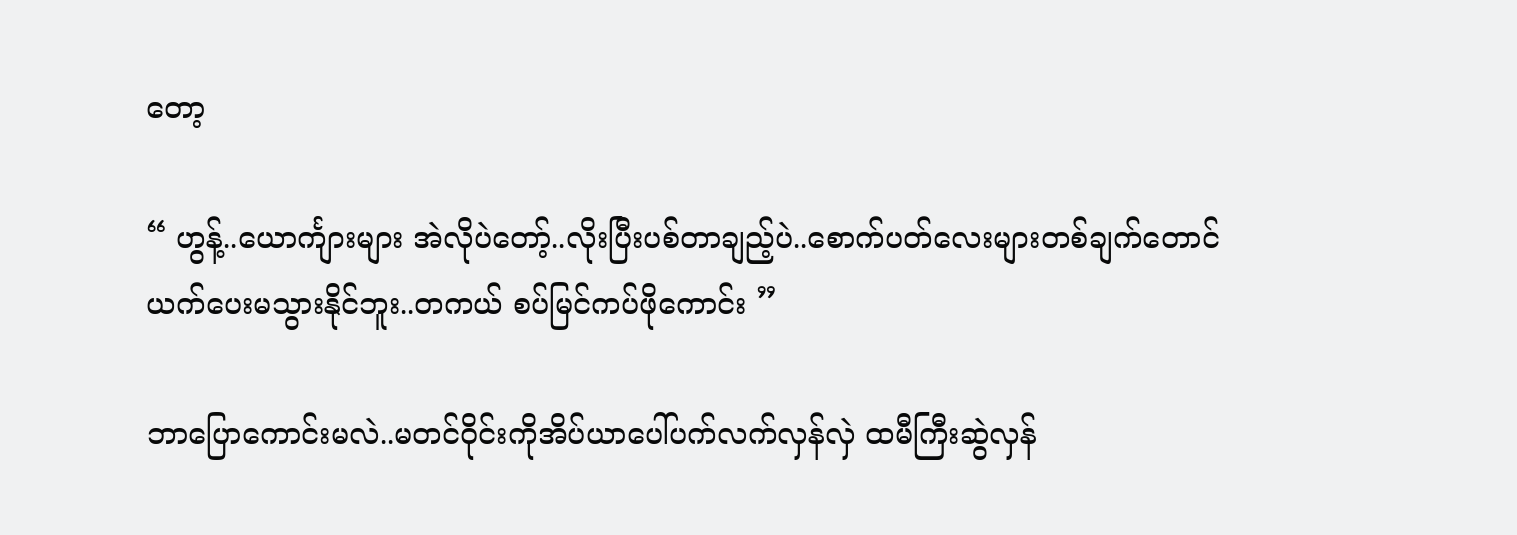တော့

“ ဟွန့်..ယောင်္ကျားများ အဲလိုပဲတော့်..လိုးပြီးပစ်တာချည့်ပဲ..စောက်ပတ်လေးများတစ်ချက်တောင်ယက်ပေးမသွားနိုင်ဘူး..တကယ် စပ်မြင်ကပ်ဖိုကောင်း ”

ဘာပြောကောင်းမလဲ..မတင်ဝိုင်းကိုအိပ်ယာပေါ်ပက်လက်လှန်လှဲ ထမီကြီးဆွဲလှန်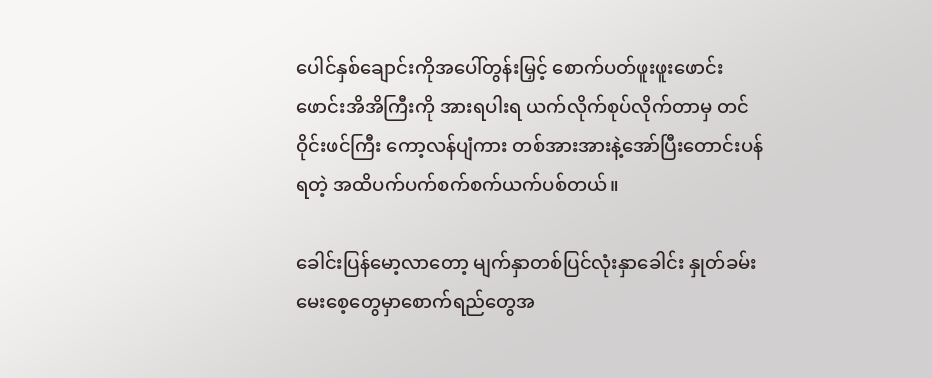ပေါင်နှစ်ချောင်းကိုအပေါ်တွန်းမြှင့် စောက်ပတ်ဖူးဖူးဖောင်းဖောင်းအိအိကြီးကို အားရပါးရ ယက်လိုက်စုပ်လိုက်တာမှ တင်ဝိုင်းဖင်ကြီး ကော့လန်ပျံကား တစ်အားအားနဲ့အော်ပြီးတောင်းပန်ရတဲ့ အထိပက်ပက်စက်စက်ယက်ပစ်တယ်။

ခေါင်းပြန်မော့လာတော့ မျက်နှာတစ်ပြင်လုံးနှာခေါင်း နှုတ်ခမ်း မေးစေ့တွေမှာစောက်ရည်တွေအ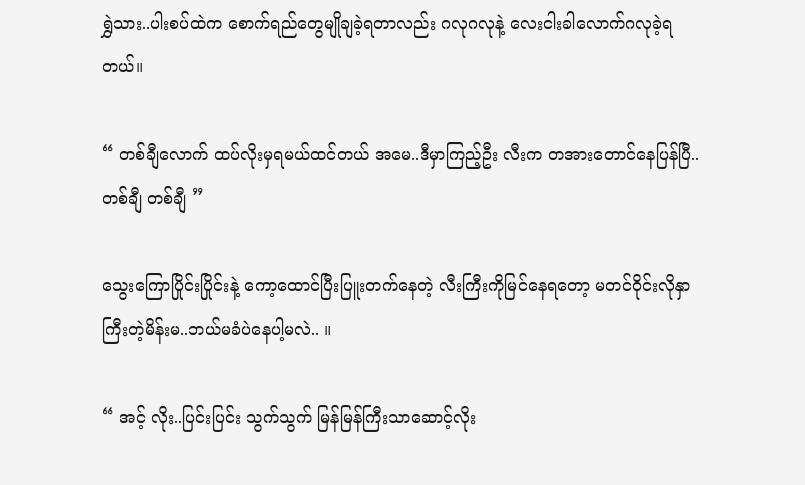ရွှဲသား..ပါးစပ်ထဲက စောက်ရည်တွေမျိုချခဲ့ရတာလည်း ဂလုဂလုနဲ့ လေးငါးခါလောက်ဂလုခဲ့ရတယ်။

“ တစ်ချီလောက် ထပ်လိုးမှရမယ်ထင်တယ် အမေ..ဒီမှာကြည့်ဦး လီးက တအားတောင်နေပြန်ပြီ..တစ်ချီ တစ်ချီ ”

သွေးကြောပြိုင်းပြိုင်းနဲ့ ကော့ထောင်ပြီးပြူးတက်နေတဲ့ လီးကြီးကိုမြင်နေရတော့ မတင်ဝိုင်းလိုနှာကြီးတဲ့မိန်းမ..ဘယ်မခံပဲနေပါ့မလဲ.. ။

“ အင့် လိုး..ပြင်းပြင်း သွက်သွက် မြန်မြန်ကြီးသာဆောင့်လိုး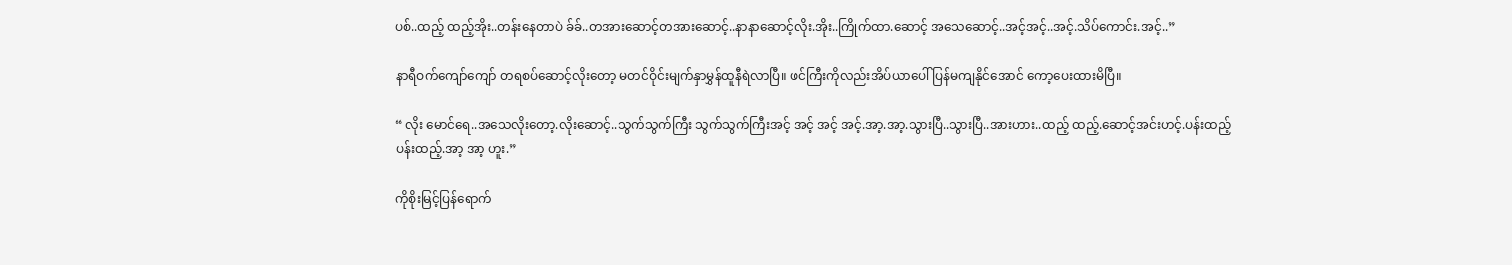ပစ်..ထည့် ထည့်အိုး..တန်းနေတာပဲ ခ်ခ်..တအားဆောင့်တအားဆောင့်..နာနာဆောင့်လိုး.အိုး..ကြိုက်ထာ.ဆောင့် အသေဆောင့်..အင့်အင့်..အင့်.သိပ်ကောင်း.အင့်..”

နာရီဝက်ကျော်ကျော် တရစပ်ဆောင့်လိုးတော့ မတင်ဝိုင်းမျက်နှာမွှန်ထူနီရဲလာပြီ။ ဖင်ကြီးကိုလည်းအိပ်ယာပေါ် ပြန်မကျနိုင်အောင် ကော့ပေးထားမိပြီ။

“ လိုး မောင်ရေ..အသေလိုးတော့.လိုးဆောင့်..သွက်သွက်ကြီး သွက်သွက်ကြီးအင့် အင့် အင့် အင့်.အာ့.အာ့.သွားပြီ..သွားပြီ..အားဟား..ထည့် ထည့်.ဆောင့်အင်းဟင့်.ပန်းထည့် ပန်းထည့်.အာ့ အာ့ ဟူး.”

ကိုစိုးမြင့်ပြန်ရောက်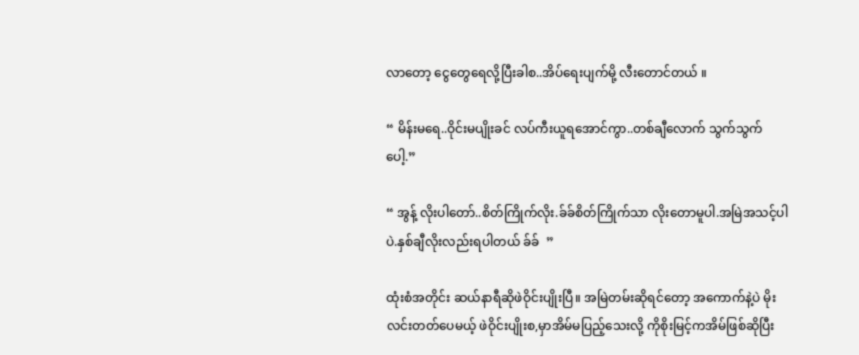လာတော့ ငွေတွေရေလို့ပြီးခါစ..အိပ်ရေးပျက်မို့ လီးတောင်တယ် ။

“ မိန်းမရေ..ဝိုင်းမပျိုးခင် လပ်ကီးယူရအောင်ကွာ..တစ်ချီလောက် သွက်သွက်ပေါ့.”

“ အွန့် လိုးပါတော်..စိတ်ကြိုက်လိုး.ခ်ခ်စိတ်ကြိုက်သာ လိုးတောမူပါ.အမြဲအသင့်ပါပဲ.နှစ်ချီလိုးလည်းရပါတယ် ခ်ခ်  ”

ထုံးစံအတိုင်း ဆယ်နာရီဆိုဖဲဝိုင်းပျိုးပြီ။ အမြဲတမ်းဆိုရင်တော့ အကောက်နဲ့ပဲ မိုးလင်းတတ်ပေမယ့် ဖဲဝိုင်းပျိုးစ,မှာအိမ်မပြည့်သေးလို့ ကိုစိုးမြင့်ကအိမ်ဖြစ်ဆိုပြီး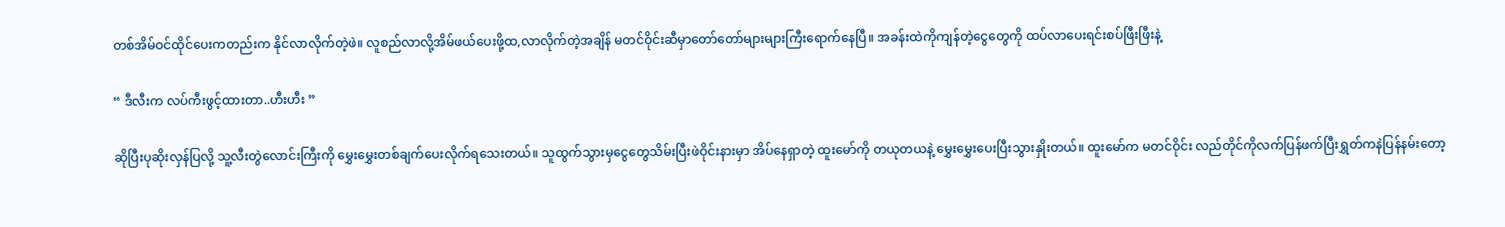တစ်အိမ်ဝင်ထိုင်ပေးကတည်းက နိုင်လာလိုက်တဲ့ဖဲ။ လူစည်လာလို့အိမ်ဖယ်ပေးဖို့ထ,လာလိုက်တဲ့အချိန် မတင်ဝိုင်းဆီမှာတော်တော်များများကြီးရောက်နေပြီ။ အခန်းထဲကိုကျန်တဲ့ငွေတွေကို ထပ်လာပေးရင်းစပ်ဖြီးဖြီးနဲ့

“ ဒီလီးက လပ်ကီးဖွင့်ထားတာ..ဟီးဟီး ”

ဆိုပြီးပုဆိုးလှန်ပြလို့ သူ့လီးတွဲလောင်းကြီးကို မွှေးမွှေးတစ်ချက်ပေးလိုက်ရသေးတယ်။ သူထွက်သွားမှငွေတွေသိမ်းပြီးဖဲဝိုင်းနားမှာ အိပ်နေရှာတဲ့ ထူးမော်ကို တယုတယနဲ့ မွှေးမွှေးပေးပြီးသွားနှိုးတယ်။ ထူးမော်က မတင်ဝိုင်း လည်တိုင်ကိုလက်ပြန်ဖက်ပြီးရွှတ်ကနဲပြန်နမ်းတော့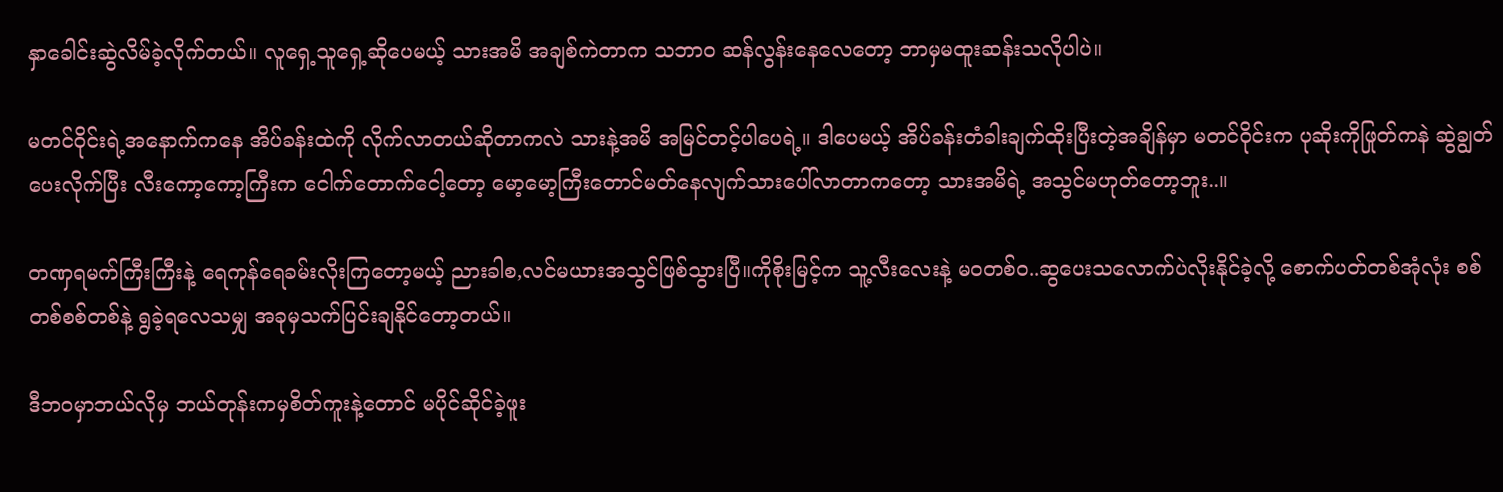နှာခေါင်းဆွဲလိမ်ခဲ့လိုက်တယ်။ လူရှေ့သူရှေ့ဆိုပေမယ့် သားအမိ အချစ်ကဲတာက သဘာဝ ဆန်လွန်းနေလေတော့ ဘာမှမထူးဆန်းသလိုပါပဲ။

မတင်ဝိုင်းရဲ့အနောက်ကနေ အိပ်ခန်းထဲကို လိုက်လာတယ်ဆိုတာကလဲ သားနဲ့အမိ အမြင်တင့်ပါပေရဲ့။ ဒါပေမယ့် အိပ်ခန်းတံခါးချက်ထိုးပြီးတဲ့အချိန်မှာ မတင်ဝိုင်းက ပုဆိုးကိုဖြုတ်ကနဲ ဆွဲချွတ်ပေးလိုက်ပြီး လီးကော့ကော့ကြီးက ငေါက်တောက်ငေါ့တော့ မော့မော့ကြီးတောင်မတ်နေလျက်သားပေါ်လာတာကတော့ သားအမိရဲ့ အသွင်မဟုတ်တော့ဘူး..။

တဏှရမက်ကြီးကြီးနဲ့ ရေကုန်ရေခမ်းလိုးကြတော့မယ့် ညားခါစ,လင်မယားအသွင်ဖြစ်သွားပြီ။ကိုစိုးမြင့်က သူ့လီးလေးနဲ့ မဝတစ်ဝ..ဆွပေးသလောက်ပဲလိုးနိုင်ခဲ့လို့ စောက်ပတ်တစ်အုံလုံး စစ်တစ်စစ်တစ်နဲ့ ရွခဲ့ရလေသမျှ အခုမှသက်ပြင်းချနိုင်တော့တယ်။

ဒီဘဝမှာဘယ်လိုမှ ဘယ်တုန်းကမှစိတ်ကူးနဲ့တောင် မပိုင်ဆိုင်ခဲ့ဖူး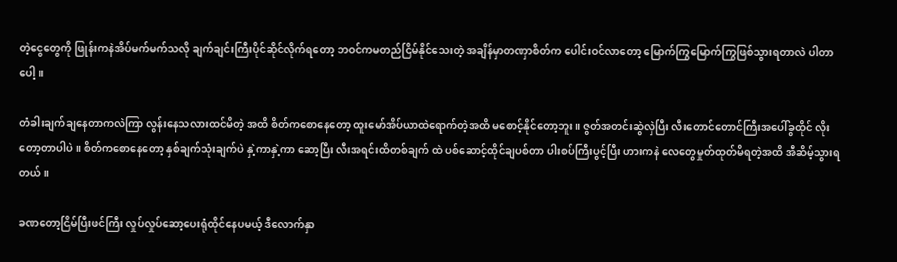တဲ့ငွေတွေကို ဖြုန်းကနဲအိပ်မက်မက်သလို ချက်ချင်းကြီးပိုင်ဆိုင်လိုက်ရတော့ ဘဝင်ကမတည်ငြိမ်နိုင်သေးတဲ့ အချိန်မှာတဏှာစိတ်က ပေါင်းဝင်လာတော့ မြောက်ကြွမြောက်ကြွဖြစ်သွားရတာလဲ ပါတာပေါ့။

တံခါးချက်ချနေတာကလဲကြာ လွန်းနေသလားထင်မိတဲ့ အထိ စိတ်ကစောနေတော့ ထူးမော်အိပ်ယာထဲရောက်တဲ့အထိ မစောင့်နိုင်တော့ဘူး။ ဇွတ်အတင်းဆွဲလှဲပြီး လီးတောင်တောင်ကြီးအပေါ်ခွထိုင် လိုးတော့တာပါပဲ။ စိတ်ကစောနေတော့ နှစ်ချက်သုံးချက်ပဲ နှဲ့ကာနှဲ့ကာ ဆော့ပြီး လီးအရင်းထိတစ်ချက် ထဲ ပစ်ဆောင့်ထိုင်ချပစ်တာ ပါးစပ်ကြီးပွင့်ပြီး ဟားကနဲ လေတွေမှုတ်ထုတ်မိရတဲ့အထိ အီဆိမ့်သွားရတယ်။

ခဏတော့ငြိမ်ပြီးဖင်ကြီး လှုပ်လှုပ်ဆော့ပေးရုံထိုင်နေပမယ့် ဒီလောက်နှာ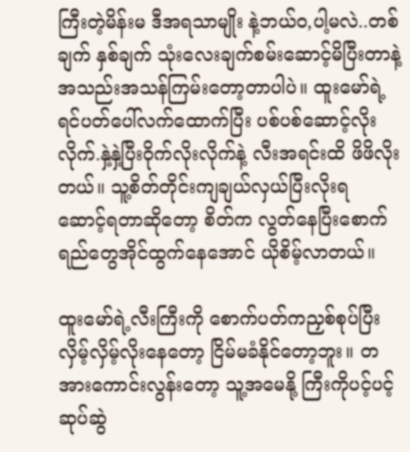ကြီးတဲ့မိန်းမ ဒီအရသာမျိုး နဲ့ဘယ်ဝ,ပါ့မလဲ..တစ်ချက် နှစ်ချက် သုံးလေးချက်စမ်းဆောင့်မိပြီးတာနဲ့ အသည်းအသန်ကြမ်းတော့တာပါပဲ။ ထူးမော်ရဲ့ရင်ပတ်ပေါ်လက်ထောက်ပြီး ပစ်ပစ်ဆောင့်လိုးလိုက်.နှဲ့နှဲ့ပြီးဝိုက်လိုးလိုက်နဲ့ လီးအရင်းထိ ဖိဖိလိုးတယ်။ သူ့စိတ်တိုင်းကျချယ်လှယ်ပြီးလိုးရ ဆောင့်ရတာဆိုတော့ စိတ်က လွတ်နေပြီးစောက်ရည်တွေအိုင်ထွက်နေအောင် ယိုစိမ့်လာတယ်။

ထူးမော်ရဲ့လီးကြီးကို စောက်ပတ်ကညှစ်စုပ်ပြီး လှိမ့်လှိမ့်လိုးနေတော့ ငြိမ်မခံနိုင်တော့ဘူး။ တအားကောင်းလွန်းတော့ သူ့အမေနို့ ကြီးကိုပင့်ပင့်ဆုပ်ဆွဲ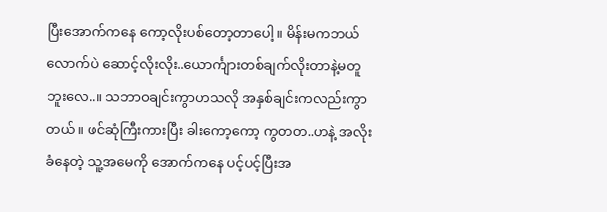ပြီးအောက်ကနေ ကော့လိုးပစ်တော့တာပေါ့။ မိန်းမကဘယ်လောက်ပဲ ဆောင့်လိုးလိုး..ယောင်္ကျားတစ်ချက်လိုးတာနဲ့မတူဘူးလေ..။ သဘာဝချင်းကွာဟသလို အနှစ်ချင်းကလည်းကွာတယ်။ ဖင်ဆုံကြီးကားပြီး ခါးကော့ကော့ ကွတတ..ဟနဲ့ အလိုးခံနေတဲ့ သူ့အမေကို အောက်ကနေ ပင့်ပင့်ပြီးအ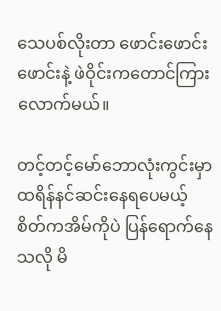သေပစ်လိုးတာ ဖောင်းဖောင်းဖောင်းနဲ့ ဖဲဝိုင်းကတောင်ကြားလောက်မယ်။

တင့်တင့်မော်ဘောလုံးကွင်းမှာ ထရိန်နင်ဆင်းနေရပေမယ့် စိတ်ကအိမ်ကိုပဲ ပြန်ရောက်နေသလို မိ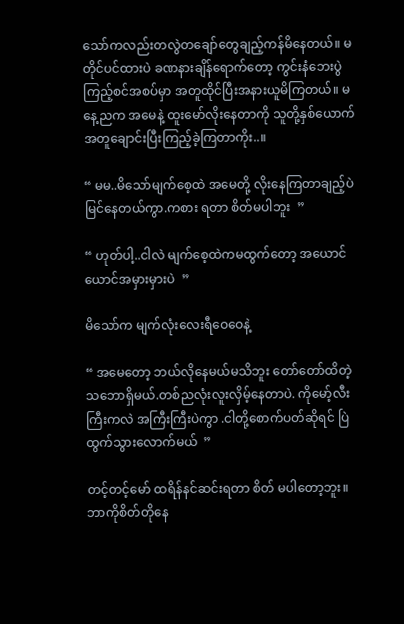သော်ကလည်းတလွဲတချော်တွေချည့်ကန်မိနေတယ်။ မတိုင်ပင်ထားပဲ ခဏနားချိန်ရောက်တော့ ကွင်းနံဘေးပွဲကြည့်စင်အစပ်မှာ အတူထိုင်ပြီးအနားယူမိကြတယ်။ မနေ့ညက အမေနဲ့ ထူးမော်လိုးနေတာကို သူတို့နှစ်ယောက်အတူချောင်းပြီးကြည့်ခဲ့ကြတာကိုး..။

“ မမ..မိသော်မျက်စေ့ထဲ အမေတို့ လိုးနေကြတာချည့်ပဲမြင်နေတယ်ကွာ.ကစား ရတာ စိတ်မပါဘူး  ”

“ ဟုတ်ပါ့..ငါလဲ မျက်စေ့ထဲကမထွက်တော့ အယောင်ယောင်အမှားမှားပဲ  ”

မိသော်က မျက်လုံးလေးရီဝေဝေနဲ့

“ အမေတော့ ဘယ်လိုနေမယ်မသိဘူး တော်တော်ထိတဲ့သဘောရှိမယ်.တစ်ညလုံးလူးလှိမ့်နေတာပဲ. ကိုမော့်လီးကြီးကလဲ အကြီးကြီးပဲကွာ .ငါတို့စောက်ပတ်ဆိုရင် ပြဲထွက်သွားလောက်မယ်  ”

တင့်တင့်မော် ထရိန်နင်ဆင်းရတာ စိတ် မပါတော့ဘူး။ ဘာကိုစိတ်တိုနေ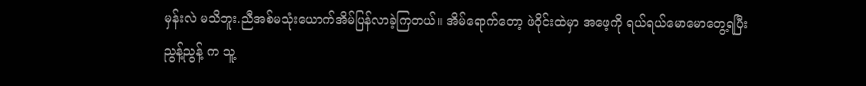မှန်းလဲ မသိဘူး.ညီအစ်မသုံးယောက်အိမ်ပြန်လာခဲ့ကြတယ်။ အိမ်ရောက်တော့ ဖဲဝိုင်းထဲမှာ အဖေ့ကို ရယ်ရယ်မောမောတွေ့ရပြီး ညွန့်ညွန့် က သူ့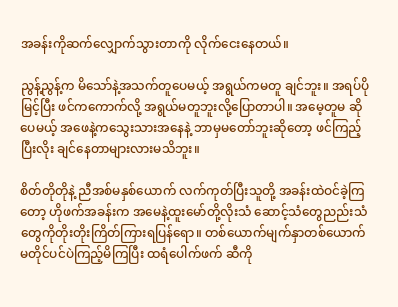အခန်းကိုဆက်လျှောက်သွားတာကို လိုက်ငေးနေတယ်။

ညွန့်ညွန့်က မိသော်နဲ့အသက်တူပေမယ့် အရွယ်ကမတူ ချင်ဘူး။ အရပ်ပိုမြင့်ပြီး ဖင်ကကောက်လို့ အရွယ်မတူဘူးလို့ပြောတာပါ။ အမေ့တူမ ဆိုပေမယ့် အဖေနဲ့ကသွေးသားအနေနဲ့ ဘာမှမတော်ဘူးဆိုတော့ ဖင်ကြည့်ပြီးလိုး ချင်နေတာများလားမသိဘူး။

စိတ်တိုတိုနဲ့ ညီအစ်မနှစ်ယောက် လက်ကုတ်ပြီးသူတို့ အခန်းထဲဝင်ခဲ့ကြတော့ ဟိုဖက်အခန်းက အမေနဲ့ထူးမော်တို့လိုးသံ ဆောင့်သံတွေညည်းသံတွေကိုတိုးတိုးကြိတ်ကြားရပြန်ရော။ တစ်ယောက်မျက်နှာတစ်ယောက် မတိုင်ပင်ပဲကြည့်မိကြပြီး ထရံပေါက်ဖက် ဆီကို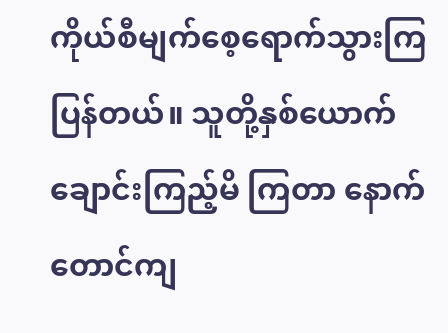ကိုယ်စီမျက်စေ့ရောက်သွားကြပြန်တယ်။ သူတို့နှစ်ယောက်ချောင်းကြည့်မိ ကြတာ နောက်တောင်ကျ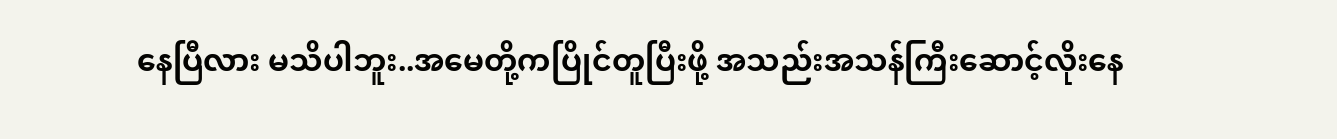နေပြီလား မသိပါဘူး..အမေတို့ကပြိုင်တူပြီးဖို့ အသည်းအသန်ကြီးဆောင့်လိုးနေ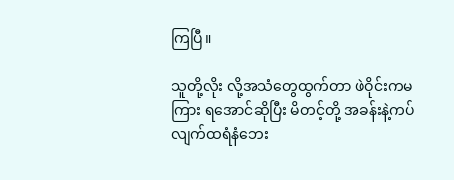ကြပြီ။

သူတို့လိုး လို့အသံတွေထွက်တာ ဖဲဝိုင်းကမကြား ရအောင်ဆိုပြီး မိတင့်တို့ အခန်းနဲ့ကပ်လျက်ထရံနံဘေး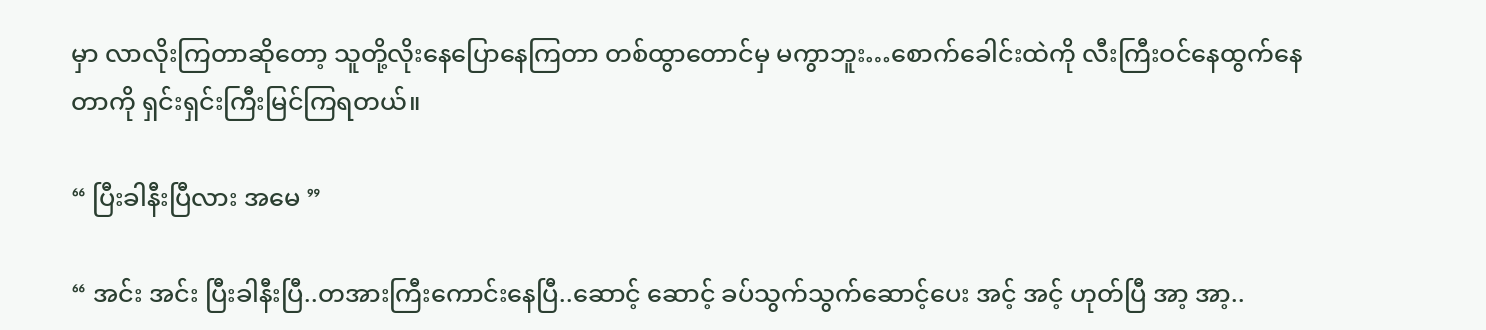မှာ လာလိုးကြတာဆိုတော့ သူတို့လိုးနေပြောနေကြတာ တစ်ထွာတောင်မှ မကွာဘူး…စောက်ခေါင်းထဲကို လီးကြီးဝင်နေထွက်နေတာကို ရှင်းရှင်းကြီးမြင်ကြရတယ်။

“ ပြီးခါနီးပြီလား အမေ ”

“ အင်း အင်း ပြီးခါနီးပြီ..တအားကြီးကောင်းနေပြီ..ဆောင့် ဆောင့် ခပ်သွက်သွက်ဆောင့်ပေး အင့် အင့် ဟုတ်ပြီ အာ့ အာ့..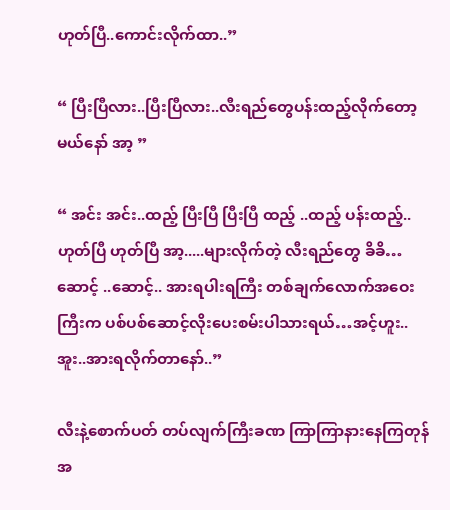ဟုတ်ပြီ..ကောင်းလိုက်ထာ..”

“ ပြီးပြီလား..ပြီးပြီလား..လီးရည်တွေပန်းထည့်လိုက်တော့မယ်နော် အာ့ ”

“ အင်း အင်း..ထည့် ပြီးပြီ ပြီးပြီ ထည့် ..ထည့် ပန်းထည့်..ဟုတ်ပြီ ဟုတ်ပြီ အာ့.....များလိုက်တဲ့ လီးရည်တွေ ခိခိ…ဆောင့် ..ဆောင့်.. အားရပါးရကြီး တစ်ချက်လောက်အဝေးကြီးက ပစ်ပစ်ဆောင့်လိုးပေးစမ်းပါသားရယ်…အင့်ဟူး..အူး..အားရလိုက်တာနော်..”

လီးနဲ့စောက်ပတ် တပ်လျက်ကြီးခဏ ကြာကြာနားနေကြတုန် အ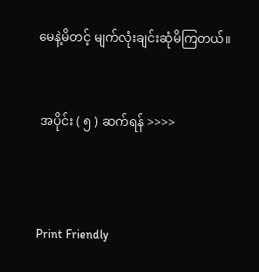မေနဲ့မိတင့် မျက်လုံးချင်းဆုံမိကြတယ်။


 အပိုင်း ( ၅ ) ဆက်ရန် >>>>



Print Friendly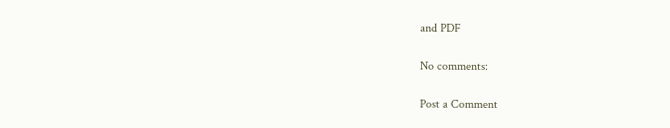and PDF

No comments:

Post a Comment